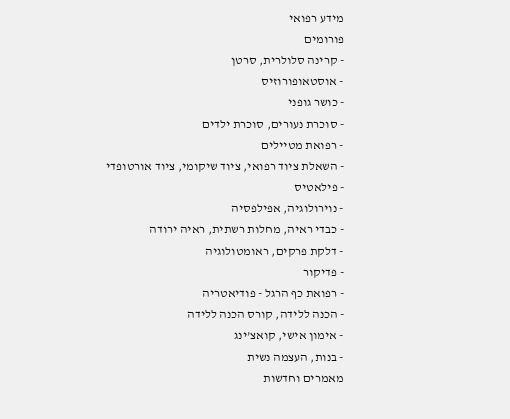מידע רפואי
פורומים
- קרינה סלולרית, סרטן
- אוסטאופורוזיס
- כושר גופני
- סוכרת נעורים, סוכרת ילדים
- רפואת מטיילים
- השאלת ציוד רפואי, ציוד שיקומי, ציוד אורטופדי
- פילאטיס
- נוירולוגיה, אפילפסיה
- כבדי ראיה, מחלות רשתית, ראיה ירודה
- דלקת פרקים, ראומטולוגיה
- פדיקור
- רפואת כף הרגל - פודיאטריה
- הכנה ללידה, קורס הכנה ללידה
- אימון אישי, קואצ'ינג
- בנות, העצמה נשית
מאמרים וחדשות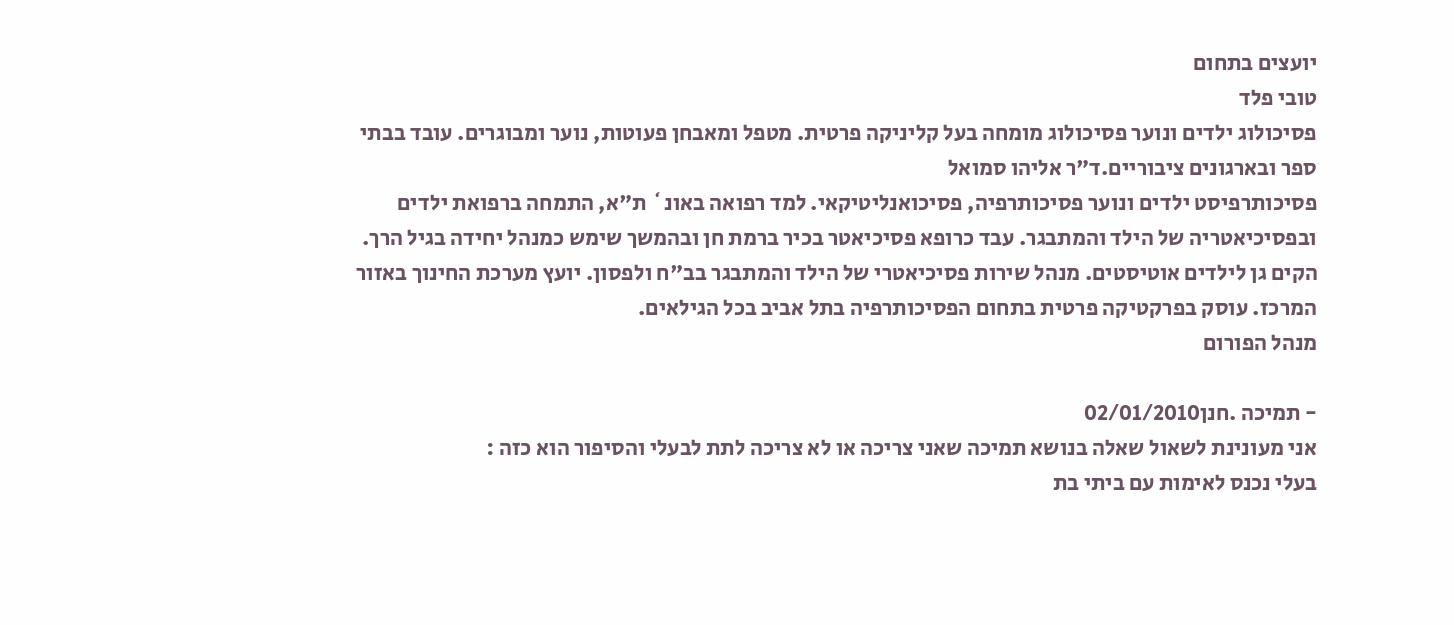יועצים בתחום
טובי פלד
פסיכולוג ילדים ונוער פסיכולוג מומחה בעל קליניקה פרטית. מטפל ומאבחן פעוטות, נוער ומבוגרים. עובד בבתי ספר ובארגונים ציבוריים.ד"ר אליהו סמואל
פסיכותרפיסט ילדים ונוער פסיכותרפיה, פסיכואנליטיקאי. למד רפואה באונ` ת"א, התמחה ברפואת ילדים ובפסיכיאטריה של הילד והמתבגר. עבד כרופא פסיכיאטר בכיר ברמת חן ובהמשך שימש כמנהל יחידה בגיל הרך. הקים גן לילדים אוטיסטים. מנהל שירות פסיכיאטרי של הילד והמתבגר בב"ח ולפסון. יועץ מערכת החינוך באזור המרכז. עוסק בפרקטיקה פרטית בתחום הפסיכותרפיה בתל אביב בכל הגילאים.
מנהל הפורום

- תמיכה .חנן02/01/2010
אני מעונינת לשאול שאלה בנושא תמיכה שאני צריכה או לא צריכה לתת לבעלי והסיפור הוא כזה :
בעלי נכנס לאימות עם ביתי בת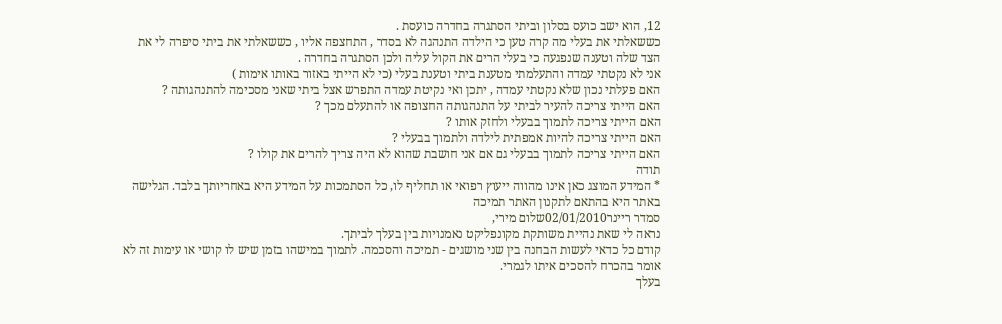12, הוא ישב כועס בסלון וביתי הסתגרה בחדרה כועסת .
כששאלתי את בעלי מה קרה טען כי הילדה התנהגה לא בסדר , התחצפה אליו , כששאלתי את ביתי סיפרה לי את הצד שלה וטענה שנפגעה כי בעלי הרים את הקול עליה ולכן הסתגרה בחדרה .
אני לא נקטתי עמדה והתעלמתי מטענת ביתי וטענת בעלי (כי לא הייתי באזור באותו אימות )
האם פעלתי נכון שלא נקטתי עמדה , יתכן ואי נקיטת עמדה התפרש אצל ביתי שאני מסכימה להתנהגותה ?
האם הייתי צריכה להעיר לביתי על התנהגותה החצופה או להתעלם מכך ?
האם הייתי צריכה לתמוך בבעלי ולחזק אותו ?
האם הייתי צריכה להיות אמפתית לילדה ולתמוך בבעלי ?
האם הייתי צריכה לתמוך בבעלי גם אם אני חושבת שהוא לא היה צריך להרים את קולו ?
תודה
* המידע המוצג כאן אינו מהווה ייעוץ רפואי או תחליף לו, כל הסתמכות על המידע היא באחריותך בלבד. הגלישה באתר היא בהתאם לתקנון האתר תמיכה
סמדר ריינר02/01/2010שלום מירי,
נראה לי שאת נהיית משותקת מקונפליקט נאמנויות בין בעלך לביתך.
קודם כל כדאי לעשות הבחנה בין שני מושגים - תמיכה והסכמה. לתמוך במישהו בזמן שיש לו קושי או עימות זה לא אומר בהכרח להסכים איתו לגמרי.
בעלך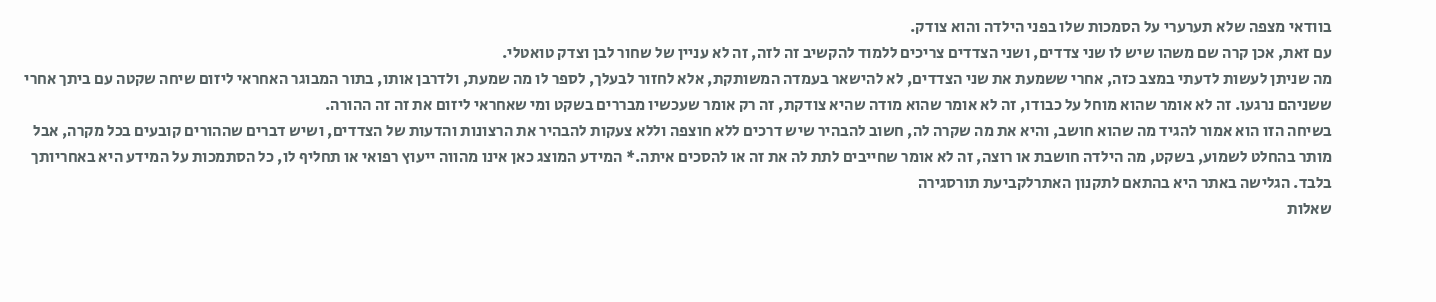בוודאי מצפה שלא תערערי על הסמכות שלו בפני הילדה והוא צודק.
עם זאת, אכן קרה שם משהו שיש לו שני צדדים, ושני הצדדים צריכים ללמוד להקשיב זה לזה, זה לא עניין של שחור לבן וצדק טואטלי.
מה שניתן לעשות לדעתי במצב כזה, אחרי ששמעת את שני הצדדים, לא להישאר בעמדה המשותקת, אלא לחזור לבעלך, לספר לו מה שמעת, ולדרבן אותו, בתור המבוגר האחראי ליזום שיחה שקטה עם ביתך אחרי ששניהם נרגעו. זה לא אומר שהוא מוחל על כבודו, זה לא אומר שהוא מודה שהיא צודקת, זה רק אומר שעכשיו מבררים בשקט ומי שאחראי ליזום את זה זה ההורה.
בשיחה הזו הוא אמור להגיד מה שהוא חושב, והיא את מה שקרה לה, חשוב להבהיר שיש דרכים ללא חוצפה וללא צעקות להבהיר את הרצונות והדעות של הצדדים, ושיש דברים שההורים קובעים בכל מקרה, אבל מותר בהחלט לשמוע, בשקט, מה הילדה חושבת או רוצה, זה לא אומר שחייבים לתת לה את זה או להסכים איתה.* המידע המוצג כאן אינו מהווה ייעוץ רפואי או תחליף לו, כל הסתמכות על המידע היא באחריותך בלבד. הגלישה באתר היא בהתאם לתקנון האתרלקביעת תורסגירה
שאלות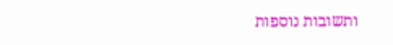ותשובות נוספות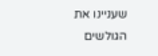שעניינו את הגולשים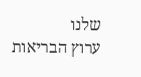שלנו
ערוץ הבריאות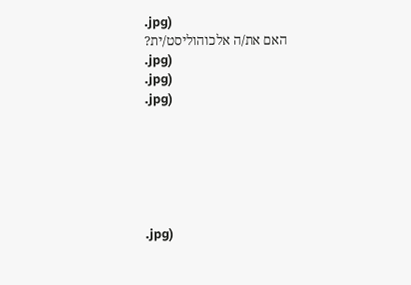.jpg)
האם את/ה אלכוהוליסט/ית?
.jpg)
.jpg)
.jpg)






.jpg)